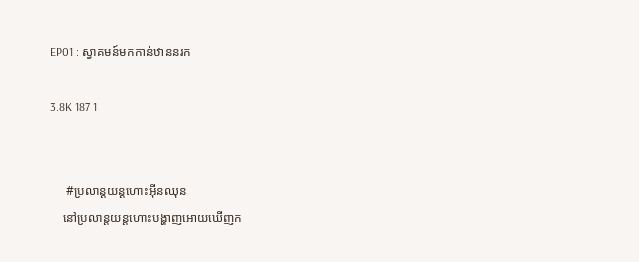EP01 : ស្វាគមន៍មកកាន់ឋាននរក

3.8K 187 1


     #ប្រលាន្ដយន្ដហោះអ៊ីនឈុន
    នៅប្រលាន្ដយន្ដហោះបង្ហាញអោយឃើញក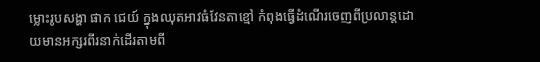ម្លោះរូបសង្ហា ផាក ជេយ៍ ក្នុងឈុតអាវធំវែនតាខ្មៅ កំពុងធ្វើដំណើរចេញពីប្រលាន្ដដោយមានអក្សរពីរនាក់ដើរតាមពី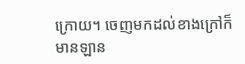ក្រោយ។ ចេញមកដល់ខាងក្រៅក៏មានឡាន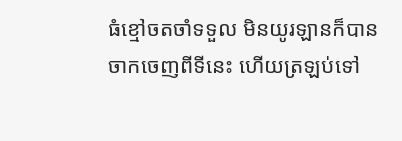ធំខ្មៅចតចាំទទួល មិនយូរឡានក៏បានចាកចេញពីទីនេះ ហើយត្រឡប់ទៅ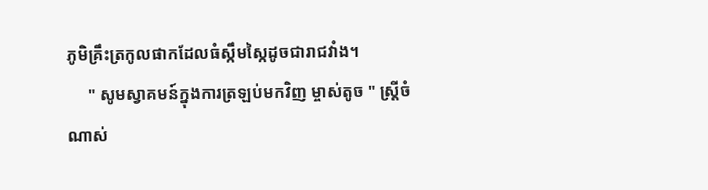ភូមិគ្រឹះត្រកូលផាកដែលធំស្កឹមស្កៃដូចជារាជវាំង។
     " សូមស្វាគមន៍ក្នុងការត្រឡប់មកវិញ ម្ចាស់តូច " ស្រ្ដីចំណាស់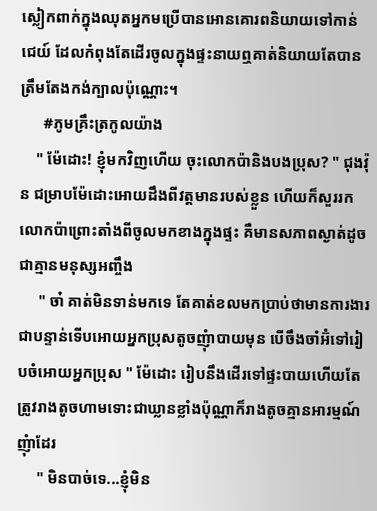ស្លៀកពាក់ក្នុងឈុតអ្នកមប្រើបានអោនគោរពនិយាយទៅកាន់ ជេយ៍ ដែលកំពុងតែដើរចូលក្នុងផ្ទះនាយឮគាត់និយាយតែបានត្រឹមតែងកង់ក្បាលប៉ុណ្ណោះ។
      #ភូមគ្រឹះត្រកូលយ៉ាង
    " ម៉ែដោះ! ខ្ញុំមកវិញហើយ ចុះលោកប៉ានិងបងប្រុស? " ជុងវ៉ុន ជម្រាបម៉ែដោះអោយដឹងពីវត្តមានរបស់ខ្លួន ហើយក៏សួររកលោកប៉ាព្រោះតាំងពីចូលមកខាងក្នុងផ្ទះ គឺមានសភាពស្ងាត់ដូចជាគ្មានមនុស្សអញ្ចឹង
     " ចា៎ គាត់មិនទាន់មកទេ តែគាត់ខលមកប្រាប់ថាមានការងារជាបន្ទាន់ទើបអោយអ្នកប្រុសតូចញុំាបាយមុន បើចឹងចាំអ៊ំទៅរៀបចំអោយអ្នកប្រុស " ម៉ែដោះ រៀបនឹងដើរទៅផ្ទះបាយហើយតែត្រូវរាងតូចហាមទោះជាឃ្លានខ្លាំងប៉ុណ្ណាក៏រាងតូចគ្មានអារម្មណ៍ញុំាដែរ
     " មិនបាច់ទេ...ខ្ញុំមិន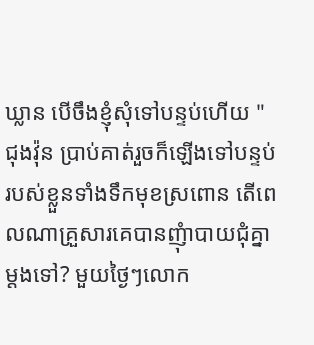ឃ្លាន បើចឹងខ្ញុំសុំទៅបន្ទប់ហើយ " ជុងវ៉ុន ប្រាប់គាត់រួចក៏ឡើងទៅបន្ទប់របស់ខ្លួនទាំងទឹកមុខស្រពោន តើពេលណាគ្រួសារគេបានញុំាបាយជុំគ្នាម្ដងទៅ? មួយថ្ងៃៗលោក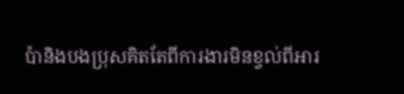ប៉ានិងបងប្រុសគិតតែពីការងារមិនខ្វល់ពីអារ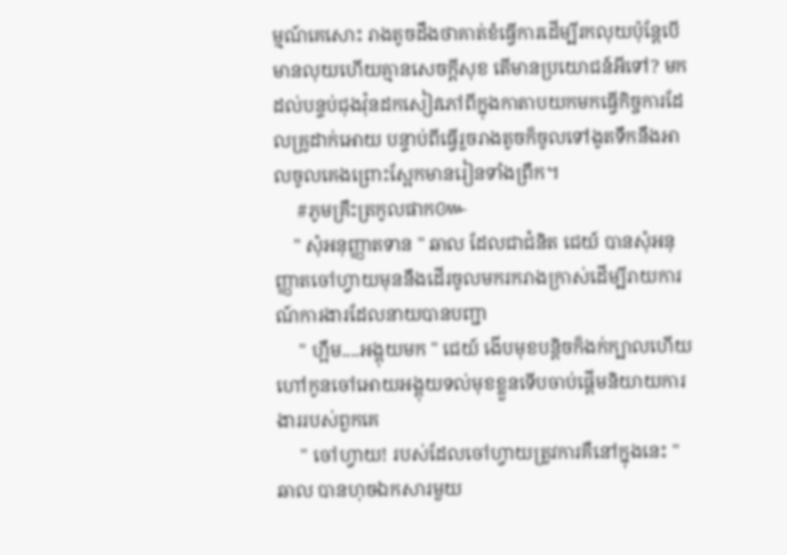ម្មណ៍គេសោះ រាងតូចដឹងថាគាត់ខំធ្វើការដើម្បីរកលុយប៉ុន្ដែបើមានលុយហើយគ្មានសេចក្ដីសុខ តើមានប្រយោជន៍អីទៅ? មកដល់បន្ទប់ជុងវ៉ុនដកសៀវភៅពីក្នុងកាតាបយកមកធ្វើកិច្ចការដែលគ្រូដាក់អោយ បន្ទាប់ពីធ្វើរួចរាងតូចក៏ចូលទៅងូតទឹកនឹងអាលចូលគេងព្រោះស្អែកមានរៀនទាំងព្រឹក។
     #ភូមគ្រឹះត្រកូលផាក៚
    " សុំអនុញ្ញាតទាន " ឆាល ដែលជាជំនិត ជេយ៍ បានសុំអនុញ្ញាតចៅហ្វាយមុននឹងដើរចូលមករករាងក្រាស់ដើម្បីរាយការណ៍ការងារដែលនាយបានបញ្ជា
     " ហ្អឹម....អង្គុយមក " ជេយ៍ ងើបមុខបន្ដិចក៏ងក់ក្បាលហើយហៅកូនចៅអោយអង្គុយទល់មុខខ្លួនទើបចាប់ផ្ដើមនិយាយការងាររបស់ពួកគេ
     " ចៅហ្វាយ! របស់ដែលចៅហ្វាយត្រូវការគឺនៅក្នុងនេះ " ឆាល បានហុចឯកសារមួយ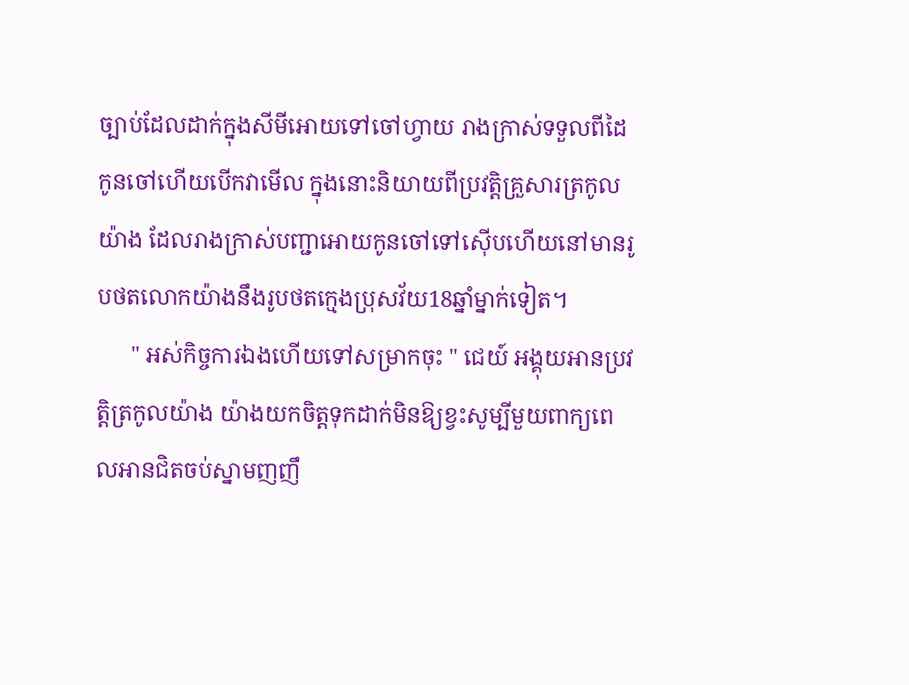ច្បាប់ដែលដាក់ក្នុងសីមីអោយទៅចៅហ្វាយ រាងក្រាស់ទទួលពីដៃកូនចៅហើយបើកវាមើល ក្នុងនោះនិយាយពីប្រវត្តិគ្រួសារត្រកូលយ៉ាង ដែលរាងក្រាស់បញ្ជាអោយកូនចៅទៅស៊ើបហើយនៅមានរូបថតលោកយ៉ាងនឹងរូបថតក្មេងប្រុសវ័យ18ឆ្នាំម្នាក់ទៀត។
      " អស់កិច្ចការឯងហើយទៅសម្រាកចុះ " ជេយ៍ អង្គុយអានប្រវត្តិត្រកូលយ៉ាង យ៉ាងយកចិត្តទុកដាក់មិនឱ្យខ្វះសូម្បីមួយពាក្យពេលអានជិតចប់ស្នាមញញឹ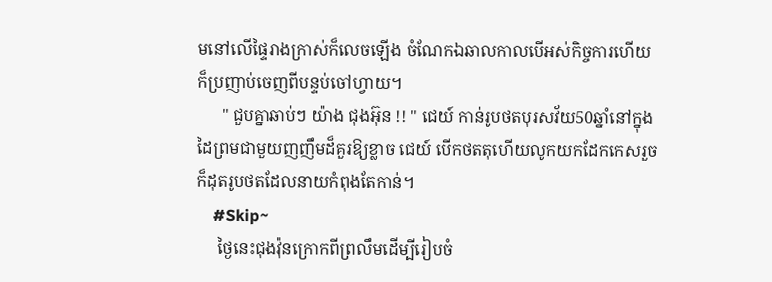មនៅលើផ្ទៃរាងក្រាស់ក៏លេចឡើង ចំណែកឯឆាលកាលបើអស់កិច្ចការហើយក៏ប្រញាប់ចេញពីបន្ទប់ចៅហ្វាយ។
      " ជួបគ្នាឆាប់ៗ យ៉ាង ជុងអ៊ុន !! " ជេយ៍ កាន់រូបថតបុរសវ័យ50ឆ្នាំនៅក្នុងដៃព្រមជាមួយញញឹមដ៏គួរឱ្យខ្លាច ជេយ៍ បើកថតតុហើយលូកយកដែកកេសរួចក៏ដុតរូបថតដែលនាយកំពុងតែកាន់។
    #Skip~
     ថ្ងៃនេះជុងវ៉ុនក្រោកពីព្រលឹមដើម្បីរៀបចំ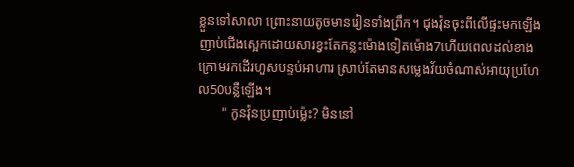ខ្លួនទៅសាលា ព្រោះនាយតូចមានរៀនទាំងព្រឹក។ ជុងវ៉ុនចុះពីលើផ្ទះមកឡើងញាប់ជើងស្អេកដោយសារខ្វះតែកន្លះម៉ោងទៀតម៉ោង7ហើយពេលដល់ខាងក្រោមរកដើរហួសបន្ទប់អាហារ ស្រាប់តែមានសម្លេងវ័យចំណាស់អាយុប្រហែល50បន្លឺឡើង។
       " កូនវ៉ុនប្រញាប់ម្ល៉េះ? មិននៅ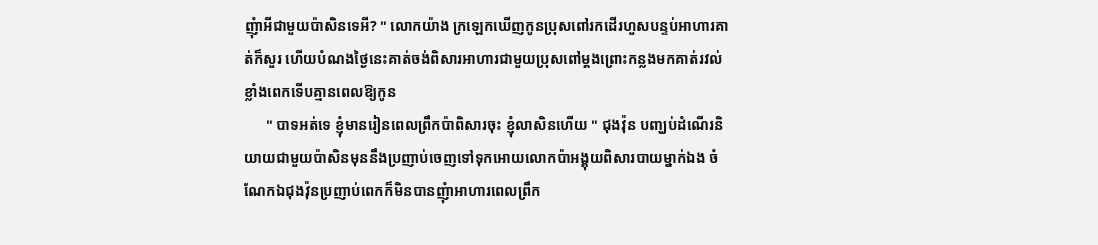ញុំាអីជាមួយប៉ាសិនទេអី? " លោកយ៉ាង ក្រឡេកឃើញកូនប្រុសពៅរកដើរហួសបន្ទប់អាហារគាត់ក៏សួរ ហើយបំណងថ្ងៃនេះគាត់ចង់ពិសារអាហារជាមួយប្រុសពៅម្ដងព្រោះកន្លងមកគាត់រវល់ខ្លាំងពេកទើបគ្មានពេលឱ្យកូន
      " បាទអត់ទេ ខ្ញុំមានរៀនពេលព្រឹកប៉ាពិសារចុះ ខ្ញុំលាសិនហើយ " ជុងវ៉ុន បញ្ឃប់ដំណើរនិយាយជាមួយប៉ាសិនមុននឹងប្រញាប់ចេញទៅទុកអោយលោកប៉ាអង្គុយពិសារបាយម្នាក់ឯង ចំណែកឯជុងវ៉ុនប្រញាប់ពេកក៏មិនបានញុំាអាហារពេលព្រឹក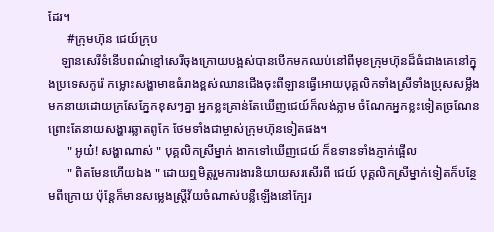ដែរ។
      #ក្រុមហ៊ុន ជេយ៍ក្រុប
    ឡានសេរីទំនើបពណ៌ខ្មៅសេរីចុងក្រោយបង្អស់បានបើកមកឈប់នៅពីមុខក្រុមហ៊ុនដ៏ធំជាងគេនៅក្នុងប្រទេសកូរ៉េ កម្លោះសង្ហាមាឌធំរាងខ្ពស់ឈានជើងចុះពីឡានធ្វើអោយបុគ្គលិកទាំងស្រីទាំងប្រុសសម្លឹងមកនាយដោយក្រសែភ្នែកខុសៗគ្នា អ្នកខ្លះគ្រាន់តែឃើញជេយ៍ក៏លង់ភ្លាម ចំណែកអ្នកខ្លះទៀតច្រណែនព្រោះតែនាយសង្ហារឆ្លាតពូកែ ថែមទាំងជាម្ចាស់ក្រុមហ៊ុនទៀតផង។
      " អូយ៎! សង្ហាណាស់ " បុគ្គលិកស្រីម្នាក់ ងាកទៅឃើញជេយ៍ ក៏ឧទានទាំងភ្ញាក់ផ្អើល
      " ពិតមែនហើយឯង " ដោយឮមិត្តរួមការងារនិយាយសរសើរពី ជេយ៍ បុគ្គលិកស្រីម្នាក់ទៀតក៏បន្ថែមពីក្រោយ ប៉ុន្ដែក៏មានសម្លេងស្រ្ដីវ័យចំណាស់បន្លឺឡើងនៅក្បែរ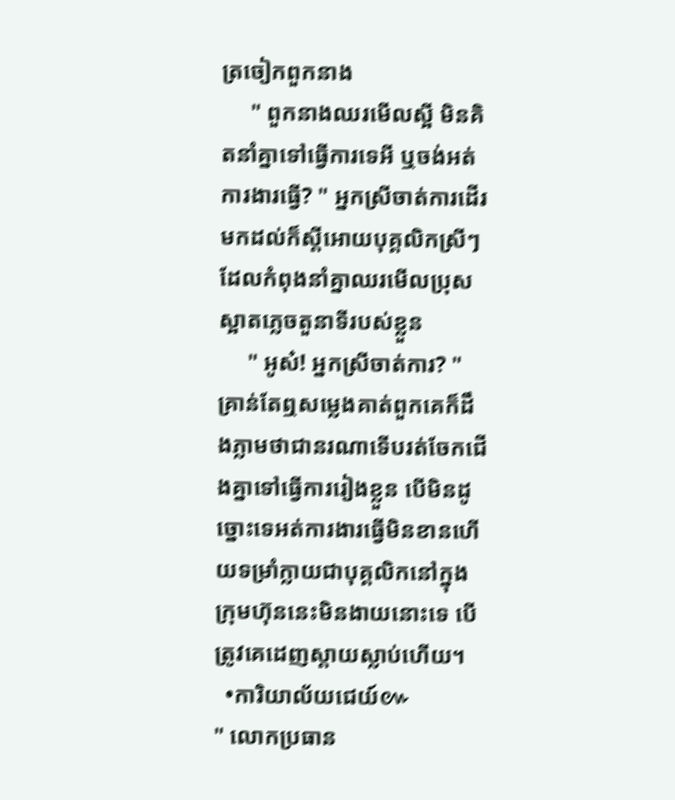ត្រចៀកពួកនាង
     " ពួកនាងឈរមើលស្អី មិនគិតនាំគ្នាទៅធ្វើការទេអី ឬចង់អត់ការងារធ្វើ? " អ្នកស្រីចាត់ការដើរមកដល់ក៏ស្ដីអោយបុគ្គលិកស្រីៗដែលកំពុងនាំគ្នាឈរមើលប្រុសស្អាតភ្លេចតួនាទីរបស់ខ្លួន
     " អូស៎! អ្នកស្រីចាត់ការ? " គ្រាន់តែឮសម្លេងគាត់ពួកគេក៏ដឹងភ្លាមថាជានរណាទើបរត់ចែកជើងគ្នាទៅធ្វើការរៀងខ្លួន បើមិនដូច្នោះទេអត់ការងារធ្វើមិនខានហើយទម្រាំក្លាយជាបុគ្គលិកនៅក្នុងក្រុមហ៊ុននេះមិនងាយនោះទេ បើត្រូវគេដេញស្ដាយស្លាប់ហើយ។
  •ការិយាល័យជេយ៍៚
" លោកប្រធាន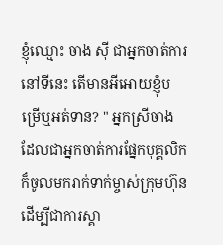ខ្ញុំឈ្មោះ ចាង សុី ជាអ្នកចាត់ការនៅទីនេះ តើមានអីអោយខ្ញុំបម្រើឬអត់ទាន? " អ្នកស្រីចាង ដែលជាអ្នកចាត់ការផ្នែកបុគ្គលិកក៏ចូលមករាក់ទាក់ម្ចាស់ក្រុមហ៊ុនដើម្បីជាការស្គា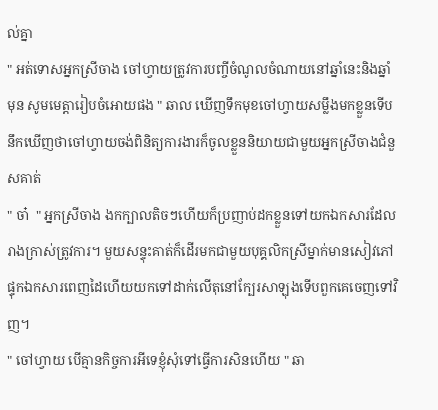ល់គ្នា
" អត់ទោសអ្នកស្រីចាង ចៅហ្វាយត្រូវការបញ្ចីចំណូលចំណាយនៅឆ្នាំនេះនិងឆ្នាំមុន សូមមេត្តារៀបចំអោយផង " ឆាល ឃើញទឹកមុខចៅហ្វាយសម្លឹងមកខ្លួនទើបនឹកឃើញថាចៅហ្វាយចង់ពិនិត្យការងារក៏ចូលខ្លួននិយាយជាមួយអ្នកស្រីចាងជំនួសគាត់
" ចា៎  " អ្នកស្រីចាង ងកក្បាលតិចៗហើយក៏ប្រញាប់ដកខ្លួនទៅយកឯកសារដែលរាងក្រាស់ត្រូវការ។ មួយសន្ទុះគាត់ក៏ដើរមកជាមួយបុគ្គលិកស្រីម្នាក់មានសៀវភៅផ្ទុកឯកសារពេញដៃហើយយកទៅដាក់លើតុនៅក្បែរសាឡុងទើបពួកគេចេញទៅវិញ។
" ចៅហ្វាយ បើគ្មានកិច្ចការអីទេខ្ញុំសុំទៅធ្វើការសិនហើយ " ឆា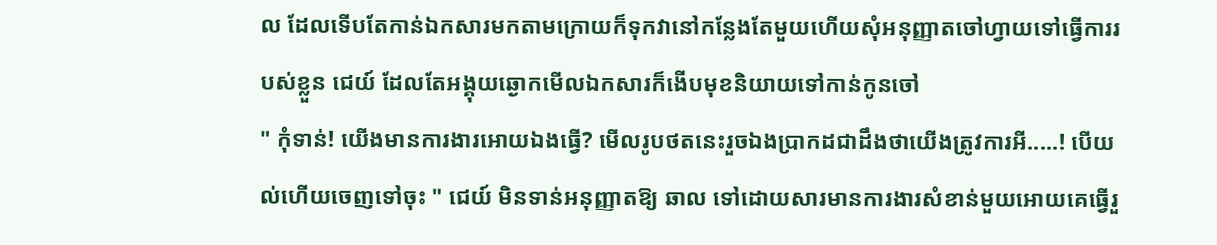ល ដែលទើបតែកាន់ឯកសារមកតាមក្រោយក៏ទុកវានៅកន្លែងតែមួយហើយសុំអនុញ្ញាតចៅហ្វាយទៅធ្វើការរបស់ខ្លួន ជេយ៍ ដែលតែអង្គុយឆ្ងោកមើលឯកសារក៏ងើបមុខនិយាយទៅកាន់កូនចៅ
" កុំទាន់! យើងមានការងារអោយឯងធ្វើ? មើលរូបថតនេះរួចឯងប្រាកដជាដឹងថាយើងត្រូវការអី.....! បើយល់ហើយចេញទៅចុះ " ជេយ៍ មិនទាន់អនុញ្ញាតឱ្យ ឆាល ទៅដោយសារមានការងារសំខាន់មួយអោយគេធ្វើរួ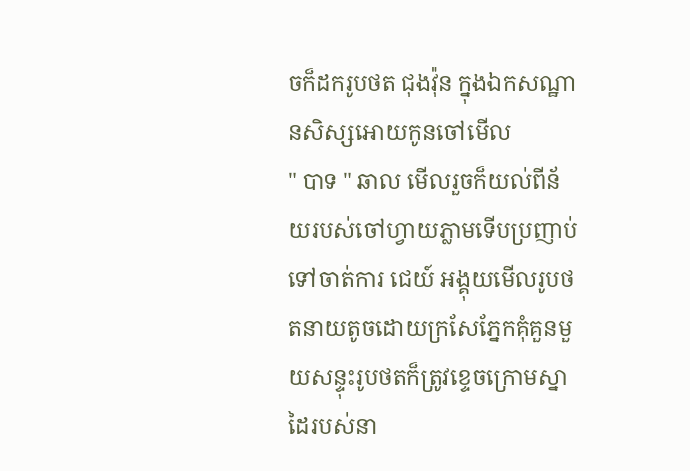ចក៏ដករូបថត ជុងវ៉ុន ក្នុងឯកសណ្ឋានសិស្សអោយកូនចៅមើល
" បាទ " ឆាល មើលរួចក៏យល់ពីន័យរបស់ចៅហ្វាយភ្លាមទើបប្រញាប់ទៅចាត់ការ ជេយ៍ អង្គុយមើលរូបថតនាយតូចដោយក្រសែភ្នែកគុំគួនមួយសន្ទុះរូបថតក៏ត្រូវខ្ទេចក្រោមស្នាដៃរបស់នា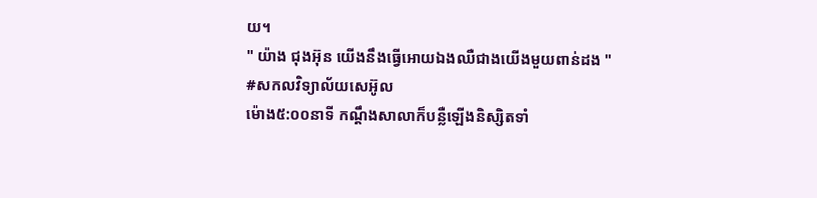យ។
" យ៉ាង ជុងអ៊ុន យើងនឹងធ្វើអោយឯងឈឺជាងយើងមួយពាន់ដង "
#សកលវិទ្យាល័យសេអ៊ូល
ម៉ោង៥:០០នាទី កណ្ដឹងសាលាក៏បន្លឺឡើងនិស្សិតទាំ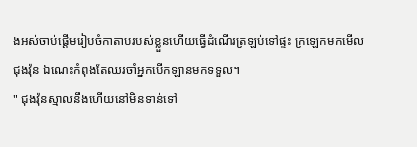ងអស់ចាប់ផ្ដើមរៀបចំកាតាបរបស់ខ្លួនហើយធ្វើដំណើរត្រឡប់ទៅផ្ទះ ក្រឡេកមកមើល ជុងវ៉ុន ឯណេះកំពុងតែឈរចាំអ្នកបើកឡានមកទទួល។
" ជុងវ៉ុនស្មាលនឹងហើយនៅមិនទាន់ទៅ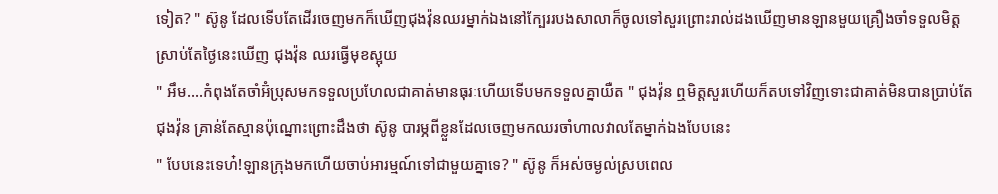ទៀត? " ស៊ូនូ ដែលទើបតែដើរចេញមកក៏ឃើញជុងវ៉ុនឈរម្នាក់ឯងនៅក្បែររបងសាលាក៏ចូលទៅសួរព្រោះរាល់ដងឃើញមានឡានមួយគ្រឿងចាំទទួលមិត្តស្រាប់តែថ្ងៃនេះឃើញ ជុងវ៉ុន ឈរធ្វើមុខស្អុយ
" អឹម....កំពុងតែចាំអ៊ំប្រុសមកទទួលប្រហែលជាគាត់មានធុរៈហើយទើបមកទទួលគ្នាយឺត " ជុងវ៉ុន ឮមិត្តសួរហើយក៏តបទៅវិញទោះជាគាត់មិនបានប្រាប់តែ ជុងវ៉ុន គ្រាន់តែស្មានប៉ុណ្នោះព្រោះដឹងថា ស៊ូនូ បារម្ភពីខ្លួនដែលចេញមកឈរចាំហាលវាលតែម្នាក់ឯងបែបនេះ
" បែបនេះទេហ៎!ឡានក្រុងមកហើយចាប់អារម្មណ៍ទៅជាមួយគ្នាទេ? " ស៊ូនូ ក៏អស់ចម្ងល់ស្របពេល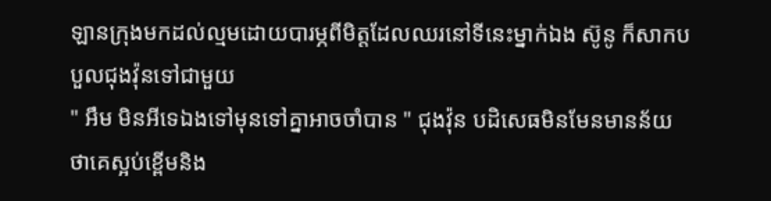ឡានក្រុងមកដល់ល្មមដោយបារម្ភពីមិត្តដែលឈរនៅទីនេះម្នាក់ឯង ស៊ូនូ ក៏សាកបបួលជុងវ៉ុនទៅជាមួយ
" អឹម មិនអីទេឯងទៅមុនទៅគ្នាអាចចាំបាន " ជុងវ៉ុន បដិសេធមិនមែនមានន័យថាគេស្អប់ខ្ពើមនិង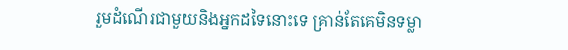រួមដំណើរជាមួយនិងអ្នកដទៃនោះទេ គ្រាន់តែគេមិនទម្លា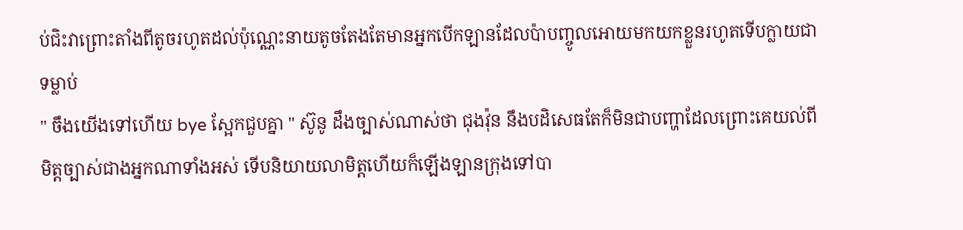ប់ជិះវាព្រោះតាំងពីតូចរហូតដល់ប៉ុណ្ណេះនាយតូចតែងតែមានអ្នកបើកឡានដែលប៉ាបញ្ចូលអោយមកយកខ្លួនរហូតទើបក្លាយជាទម្លាប់
" ចឹងយើងទៅហើយ bye ស្អែកជួបគ្នា " ស៊ូនូ ដឹងច្បាស់ណាស់ថា ជុងវ៉ុន នឹងបដិសេធតែក៏មិនជាបញ្ហាដែលព្រោះគេយល់ពីមិត្តច្បាស់ជាងអ្នកណាទាំងអស់ ទើបនិយាយលាមិត្តហើយក៏ឡើងឡានក្រុងទៅបា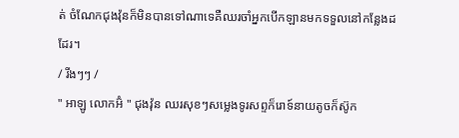ត់ ចំណែកជុងវ៉ុនក៏មិនបានទៅណាទេគឺឈរចាំអ្នកបើកឡានមកទទួលនៅកន្លែងដដែរ។
/ រីងៗៗ /
" អាឡូ លោកអ៊ំ " ជុងវ៉ុន ឈរសុខៗសម្លេងទូរសព្ទក៏រោទ៍នាយតូចក៏ស៊ូក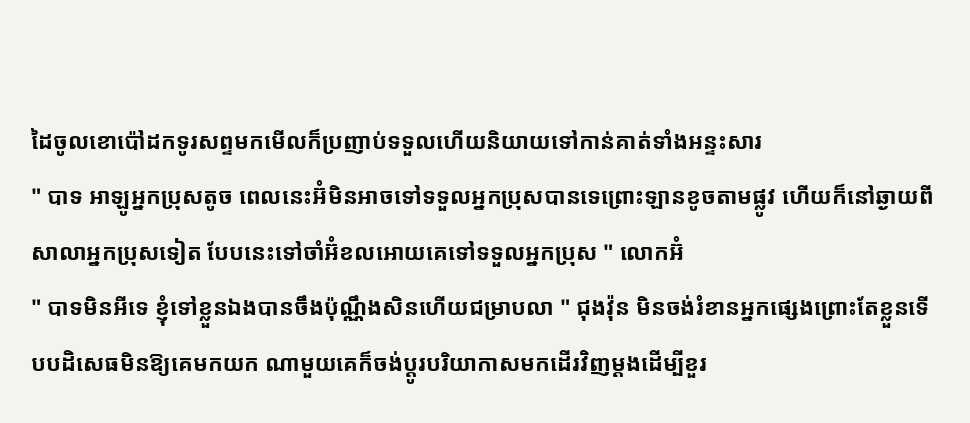ដៃចូលខោប៉ៅដកទូរសព្ទមកមើលក៏ប្រញាប់ទទួលហើយនិយាយទៅកាន់គាត់ទាំងអន្ទះសារ
" បាទ អាឡូអ្នកប្រុសតូច ពេលនេះអ៊ំមិនអាចទៅទទួលអ្នកប្រុសបានទេព្រោះឡានខូចតាមផ្លូវ ហើយក៏នៅឆ្ងាយពីសាលាអ្នកប្រុសទៀត បែបនេះទៅចាំអ៊ំខលអោយគេទៅទទួលអ្នកប្រុស " លោកអ៊ំ
" បាទមិនអីទេ ខ្ញុំទៅខ្លួនឯងបានចឹងប៉ុណ្ណឹងសិនហើយជម្រាបលា " ជុងវ៉ុន មិនចង់រំខានអ្នកផ្សេងព្រោះតែខ្លួនទើបបដិសេធមិនឱ្យគេមកយក ណាមួយគេក៏ចង់ប្ដូរបរិយាកាសមកដើរវិញម្ដងដើម្បីខួរ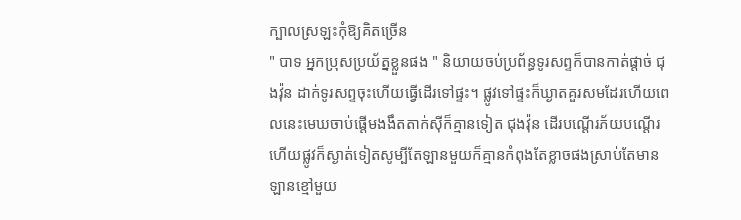ក្បាលស្រឡះកុំឱ្យគិតច្រើន
" បាទ អ្នកប្រុសប្រយ័ត្នខ្លួនផង " និយាយចប់ប្រព័ន្ធទូរសព្ទក៏បានកាត់ផ្ដាច់ ជុងវ៉ុន ដាក់ទូរសព្ទចុះហើយធ្វើដើរទៅផ្ទះ។ ផ្លូវទៅផ្ទះក៏ឃ្ងាតគួរសមដែរហើយពេលនេះមេឃចាប់ផ្ដើមងងឹតតាក់សុីក៏គ្មានទៀត ជុងវ៉ុន ដើរបណ្ដើរភ័យបណ្ដើរ ហើយផ្លូវក៏ស្ងាត់ទៀតសូម្បីតែឡានមួយក៏គ្មានកំពុងតែខ្លាចផងស្រាប់តែមានឡានខ្មៅមួយ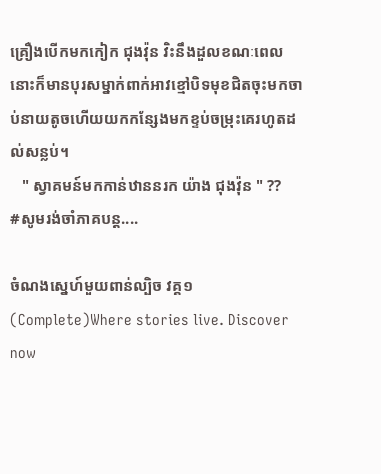គ្រឿងបើកមកកៀក ជុងវ៉ុន វិះនឹងដួលខណៈពេលនោះក៏មានបុរសម្នាក់ពាក់អាវខ្មៅបិទមុខជិតចុះមកចាប់នាយតូចហើយយកកន្សែងមកខ្ទប់ចម្រុះគេរហូតដល់សន្លប់។
   " ស្វាគមន៍មកកាន់ឋាននរក យ៉ាង ជុងវ៉ុន " ??
#សូមរង់ចាំភាគបន្ដ....

ចំណងស្នេហ៍មួយពាន់ល្បិច វគ្គ១ (Complete)Where stories live. Discover now